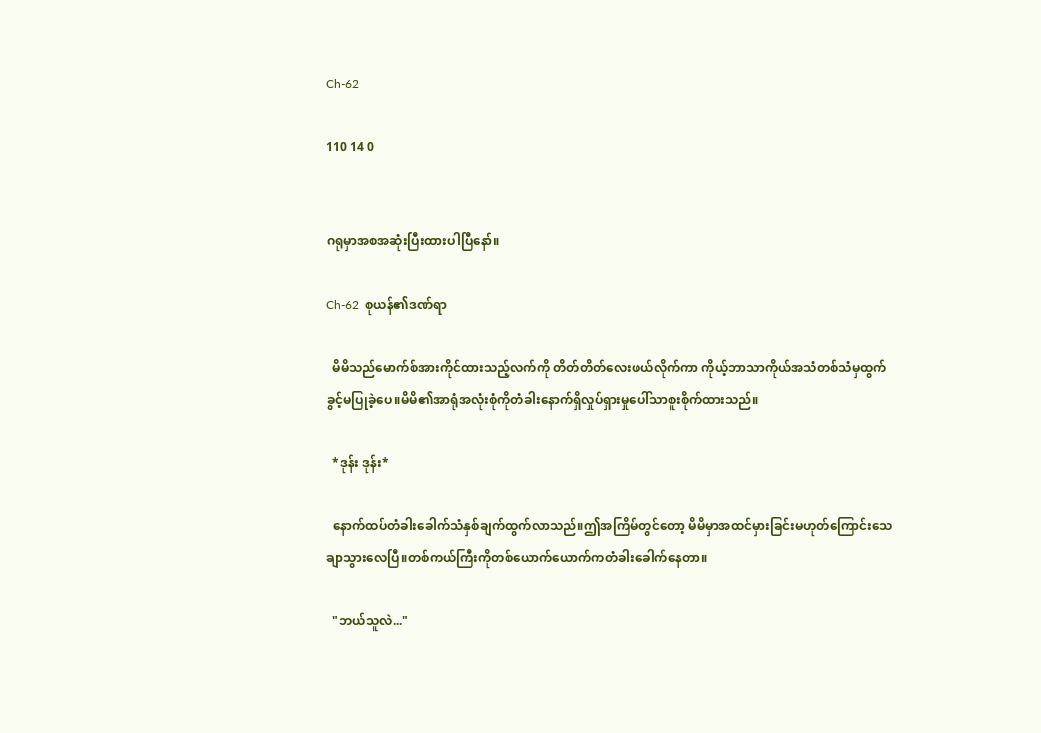Ch-62

110 14 0


ဂရုမှာအစအဆုံးပြီးထားပါပြီနော်။

Ch-62  စုယန်၏ဒဏ်ရာ

  မိမိသည်မောက်စ်အားကိုင်ထားသည့်လက်ကို တိတ်တိတ်လေးဖယ်လိုက်ကာ ကိုယ့်ဘာသာကိုယ်အသံတစ်သံမှထွက်ခွင့်မပြုခဲ့ပေ။မိမိ၏အာရုံအလုံးစုံကိုတံခါးနောက်ရှိလှုပ်ရှားမှုပေါ်သာစူးစိုက်ထားသည်။

  *ဒုန်း ဒုန်း*

  နောက်ထပ်တံခါးခေါက်သံနှစ်ချက်ထွက်လာသည်။ဤအကြိမ်တွင်တော့ မိမိမှာအထင်မှားခြင်းမဟုတ်ကြောင်းသေချာသွားလေပြီ။တစ်ကယ်ကြီးကိုတစ်ယောက်ယောက်ကတံခါးခေါက်နေတာ။

  "ဘယ်သူလဲ..."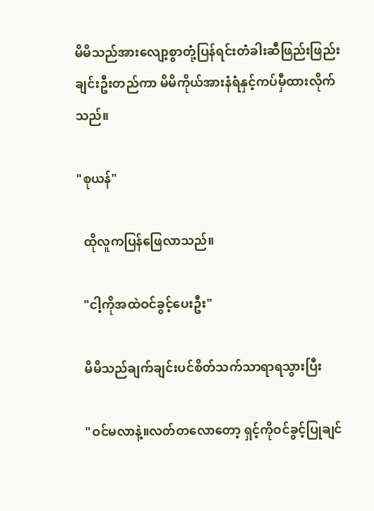မိမိသည်အားလျော့စွာတုံ့ပြန်ရင်းတံခါးဆီဖြည်းဖြည်းချင်းဦးတည်ကာ မိမိကိုယ်အားနံရံနှင့်ကပ်မှီထားလိုက်သည်။

"စုယန်"

  ထိုလူကပြန်ဖြေလာသည်။

  "ငါ့ကိုအထဲဝင်ခွင့်ပေးဦး"

  မိမိသည်ချက်ချင်းပင်စိတ်သက်သာရာရသွားပြီး

  "ဝင်မလာနဲ့။လတ်တလောတော့ ရှင့်ကိုဝင်ခွင့်ပြုချင်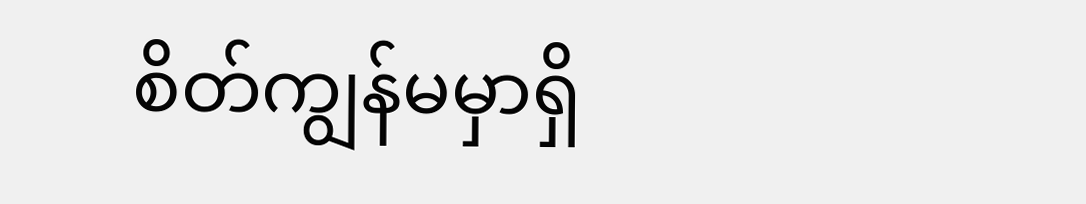စိတ်ကျွန်မမှာရှိ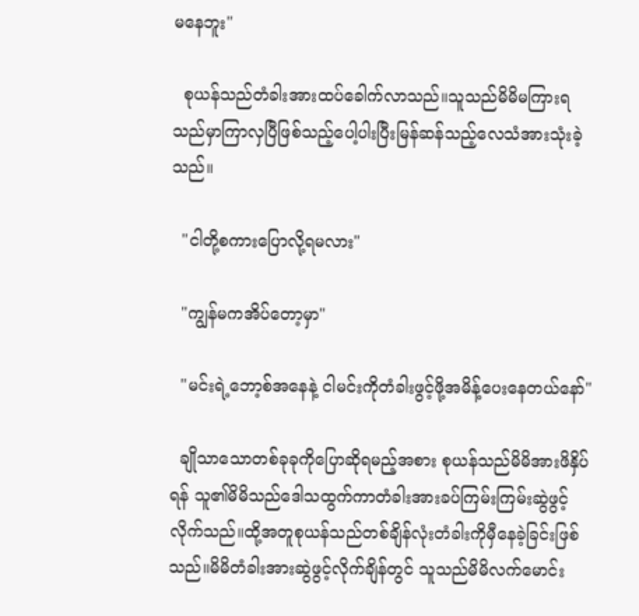မနေဘူး"

  စုယန်သည်တံခါးအားထပ်ခေါက်လာသည်။သူသည်မိမိမကြားရသည်မှာကြာလှပြီဖြစ်သည့်ပေါ့ပါးပြီးမြန်ဆန်သည့်လေသံအားသုံးခဲ့သည်။

  "ငါတို့စကားပြောလို့ရမလား"

  "ကျွန်မကအိပ်တော့မှာ"

  "မင်းရဲ့ဘော့စ်အနေနဲ့ ငါမင်းကိုတံခါးဖွင့်ဖို့အမိန့်ပေးနေတယ်နော်"

  ချိုသာသောတစ်ခုခုကိုပြောဆိုရမည့်အစား စုယန်သည်မိမိအားဖိနှိပ်ရန် သူ၏မိမိသည်ဒေါသထွက်ကာတံခါးအားခပ်ကြမ်းကြမ်းဆွဲဖွင့်လိုက်သည်။ထို့အတူစုယန်သည်တစ်ချိန်လုံးတံခါးကိုမှီနေခဲ့ခြင်းဖြစ်သည်။မိမိတံခါးအားဆွဲဖွင့်လိုက်ချိန်တွင် သူသည်မိမိလက်မောင်း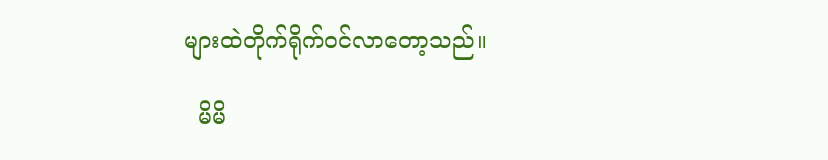များထဲတိုက်ရိုက်ဝင်လာတော့သည်။

  မိမိ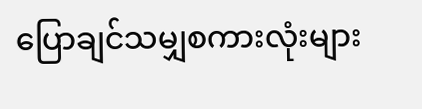ပြောချင်သမျှစကားလုံးများ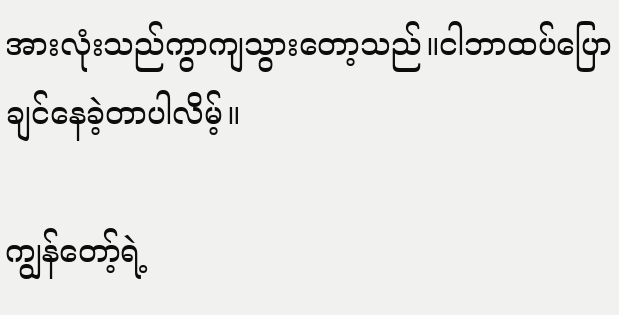အားလုံးသည်ကွာကျသွားတော့သည်။ငါဘာထပ်ပြောချင်နေခဲ့တာပါလိမ့်။

ကျွန်တော့်ရဲ့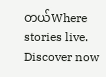တယ်Where stories live. Discover now